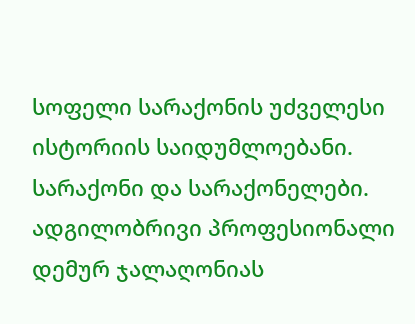სოფელი სარაქონის უძველესი ისტორიის საიდუმლოებანი. სარაქონი და სარაქონელები.
ადგილობრივი პროფესიონალი დემურ ჯალაღონიას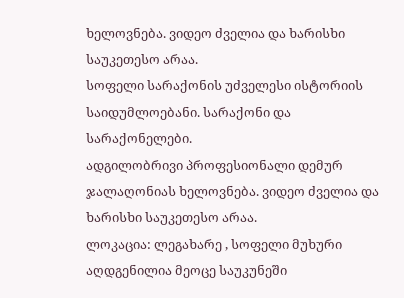ხელოვნება. ვიდეო ძველია და ხარისხი საუკეთესო არაა.
სოფელი სარაქონის უძველესი ისტორიის საიდუმლოებანი. სარაქონი და სარაქონელები.
ადგილობრივი პროფესიონალი დემურ ჯალაღონიას ხელოვნება. ვიდეო ძველია და ხარისხი საუკეთესო არაა.
ლოკაცია: ლეგახარე , სოფელი მუხური
აღდგენილია მეოცე საუკუნეში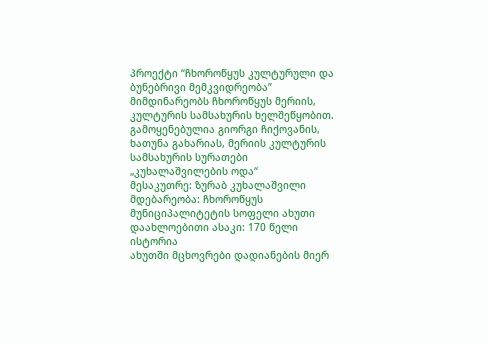პროექტი “ჩხოროწყუს კულტურული და ბუნებრივი მემკვიდრეობა” მიმდინარეობს ჩხოროწყუს მერიის, კულტურის სამსახურის ხელშეწყობით. გამოყენებულია გიორგი ჩიქოვანის, ხათუნა გახარიას, მერიის კულტურის სამსახურის სურათები
„კუხალაშვილების ოდა“
მესაკუთრე: ზურაბ კუხალაშვილი
მდებარეობა: ჩხოროწყუს მუნიციპალიტეტის სოფელი ახუთი
დაახლოებითი ასაკი: 170 წელი
ისტორია
ახუთში მცხოვრები დადიანების მიერ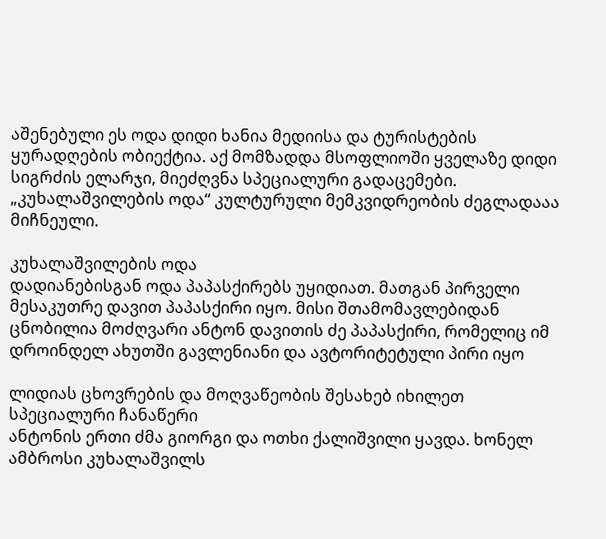აშენებული ეს ოდა დიდი ხანია მედიისა და ტურისტების ყურადღების ობიექტია. აქ მომზადდა მსოფლიოში ყველაზე დიდი სიგრძის ელარჯი, მიეძღვნა სპეციალური გადაცემები. „კუხალაშვილების ოდა“ კულტურული მემკვიდრეობის ძეგლადააა მიჩნეული.

კუხალაშვილების ოდა
დადიანებისგან ოდა პაპასქირებს უყიდიათ. მათგან პირველი მესაკუთრე დავით პაპასქირი იყო. მისი შთამომავლებიდან ცნობილია მოძღვარი ანტონ დავითის ძე პაპასქირი, რომელიც იმ დროინდელ ახუთში გავლენიანი და ავტორიტეტული პირი იყო

ლიდიას ცხოვრების და მოღვაწეობის შესახებ იხილეთ სპეციალური ჩანაწერი
ანტონის ერთი ძმა გიორგი და ოთხი ქალიშვილი ყავდა. ხონელ ამბროსი კუხალაშვილს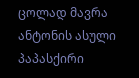ცოლად მავრა ანტონის ასული პაპასქირი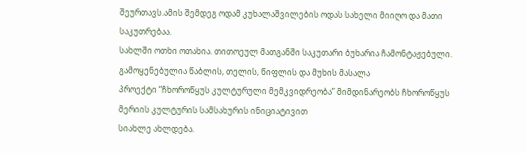შეურთავს.ამის შემდეგ ოდამ კუხალაშვილების ოდას სახელი მიიღო და მათი საკუთრებაა.
სახლში ოთხი ოთახია. თითოეულ მათგანში საკუთარი ბუხარია ჩამონტაჟებული. გამოყენებულია წაბლის, თელის, წიფლის და მუხის მასალა
პროექტი “ჩხოროწყუს კულტურული მემკვიდრეობა” მიმდინარეობს ჩხოროწყუს მერიის კულტურის სამსახურის ინიციატივით
სიახლე ახლდება.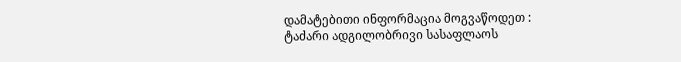დამატებითი ინფორმაცია მოგვაწოდეთ :
ტაძარი ადგილობრივი სასაფლაოს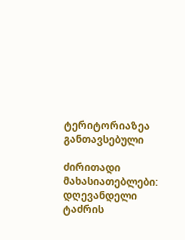ტერიტორიაზეა განთავსებული

ძირითადი მახასიათებლები:
დღევანდელი ტაძრის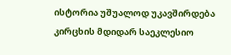ისტორია უშუალოდ უკავშირდება კირცხის მდიდარ საეკლესიო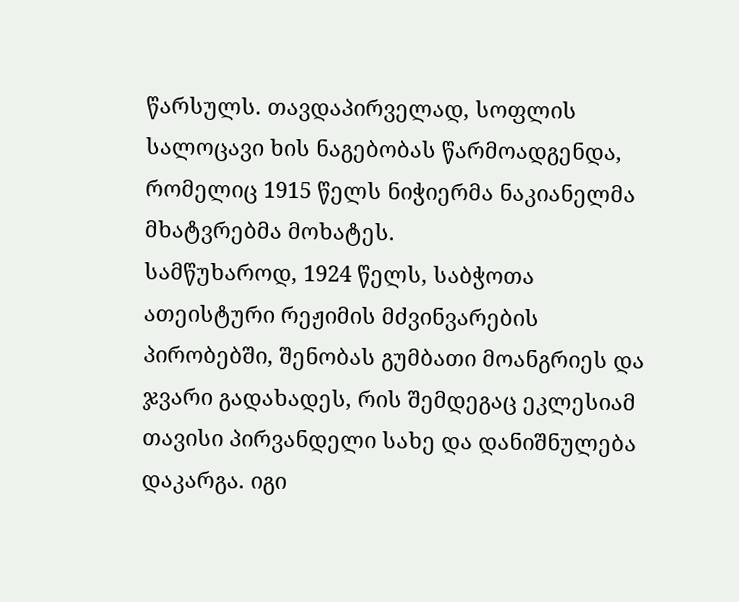წარსულს. თავდაპირველად, სოფლის სალოცავი ხის ნაგებობას წარმოადგენდა, რომელიც 1915 წელს ნიჭიერმა ნაკიანელმა მხატვრებმა მოხატეს.
სამწუხაროდ, 1924 წელს, საბჭოთა ათეისტური რეჟიმის მძვინვარების პირობებში, შენობას გუმბათი მოანგრიეს და ჯვარი გადახადეს, რის შემდეგაც ეკლესიამ თავისი პირვანდელი სახე და დანიშნულება დაკარგა. იგი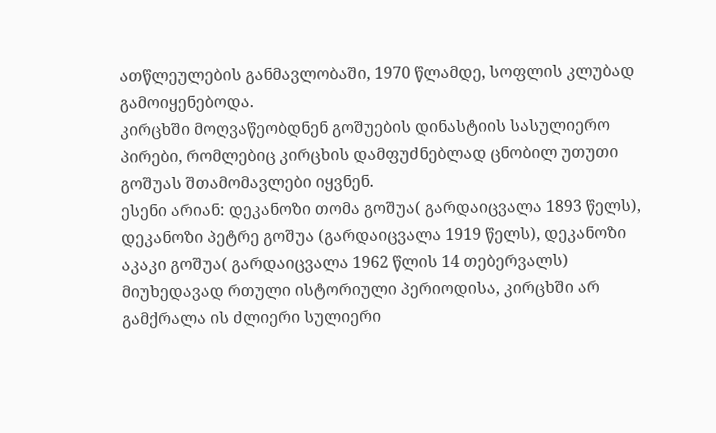ათწლეულების განმავლობაში, 1970 წლამდე, სოფლის კლუბად გამოიყენებოდა.
კირცხში მოღვაწეობდნენ გოშუების დინასტიის სასულიერო პირები, რომლებიც კირცხის დამფუძნებლად ცნობილ უთუთი გოშუას შთამომავლები იყვნენ.
ესენი არიან: დეკანოზი თომა გოშუა( გარდაიცვალა 1893 წელს), დეკანოზი პეტრე გოშუა (გარდაიცვალა 1919 წელს), დეკანოზი აკაკი გოშუა( გარდაიცვალა 1962 წლის 14 თებერვალს)
მიუხედავად რთული ისტორიული პერიოდისა, კირცხში არ გამქრალა ის ძლიერი სულიერი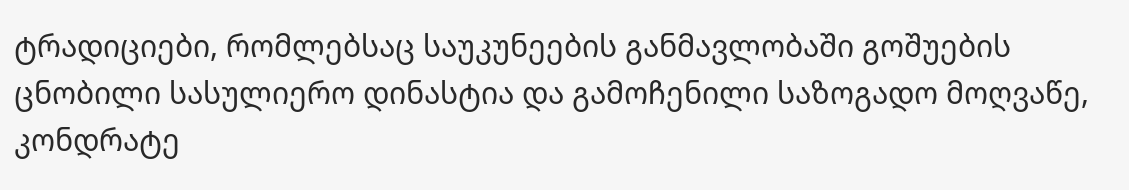ტრადიციები, რომლებსაც საუკუნეების განმავლობაში გოშუების ცნობილი სასულიერო დინასტია და გამოჩენილი საზოგადო მოღვაწე, კონდრატე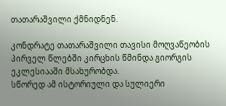თათარაშვილი ქმნიდნენ.

კონდრატე თათარაშვილი თავისი მოღვაწეობის პირველ წლებში კირცხის წმინდა გიორგის ეკლესიააში მსახურობდა.
სწორედ ამ ისტორიული და სულიერი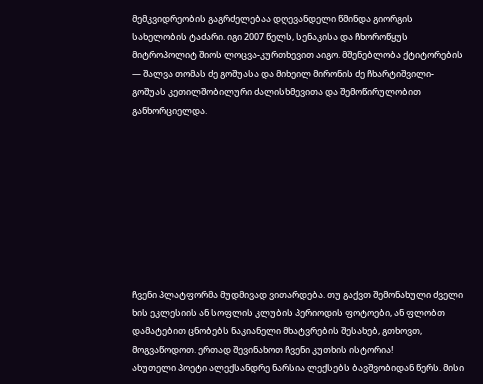მემკვიდრეობის გაგრძელებაა დღევანდელი წმინდა გიორგის სახელობის ტაძარი. იგი 2007 წელს, სენაკისა და ჩხოროწყუს მიტროპოლიტ შიოს ლოცვა-კურთხევით აიგო. მშენებლობა ქტიტორების — შალვა თომას ძე გოშუასა და მიხეილ მირონის ძე ჩხარტიშვილი-გოშუას კეთილშობილური ძალისხმევითა და შემოწირულობით განხორციელდა.









ჩვენი პლატფორმა მუდმივად ვითარდება. თუ გაქვთ შემონახული ძველი ხის ეკლესიის ან სოფლის კლუბის პერიოდის ფოტოები, ან ფლობთ დამატებით ცნობებს ნაკიანელი მხატვრების შესახებ, გთხოვთ, მოგვაწოდოთ. ერთად შევინახოთ ჩვენი კუთხის ისტორია!
ახუთელი პოეტი ალექსანდრე ნარსია ლექსებს ბავშვობიდან წერს. მისი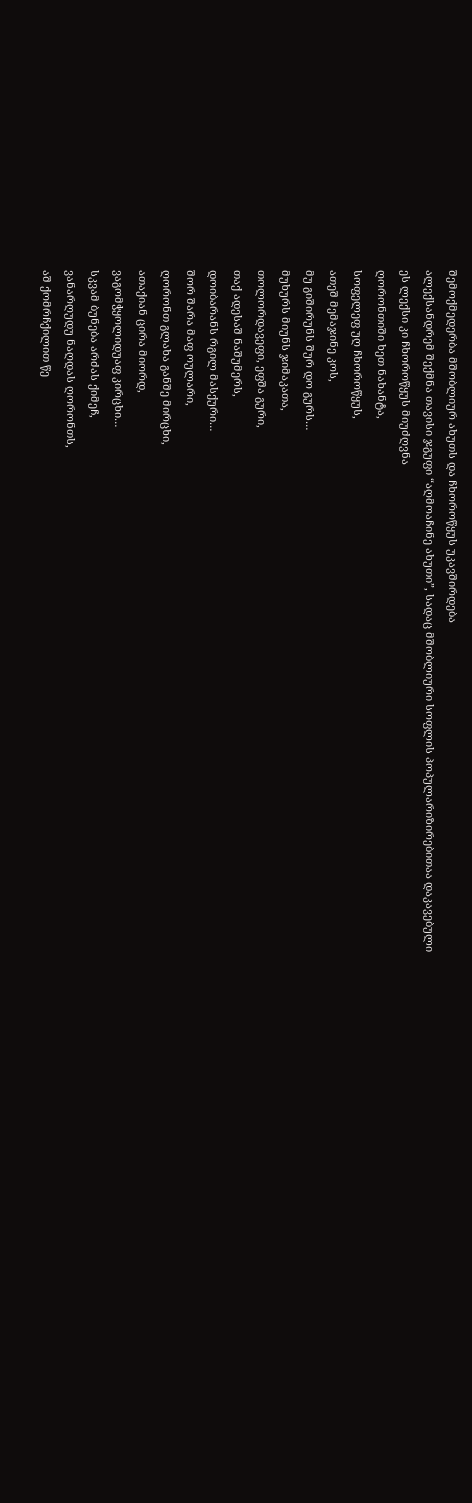შემოქმედერბა მშობლიურ ახუთს და ჩხოროწყუს უკავშირდება
ალექსანდრემ შექმნა თავისი ჯგუფი “აღმოაჩინე ახუთი”, სადაც მშობლიური სოფლის პოპულარიზირებითაა დაკავებული
ეს ლექსი კი ჩხოროწყუს მიუძღვნა
ღორონთიში ხეთ ნახანტა,
სოფელეფ უღ ჩხოროწყუს,
ათეშ მემაჯინე კოს,
მუ გიშირუნს შურ დო გურს…
მუხურს მიუნს ჯიმაკათა,
თოლორდავეფი, ეფშა გური,
თაქ ადესაშ ნაშუმერს,
დოიბარანს რგილ მასქური…
შორ შარა მაფ ოულარი,
ღორონთ გლახა განშე მირცხი,
ათაქიან ცირა მიორდ,
ვაგომჭყოლიდუაფ კირცხი…
სკვამ ბუნება არძას ქიმეჩ,
ვანარღუდუ ნაღდას ღორონთს,
აშ ქომრჩქილით წე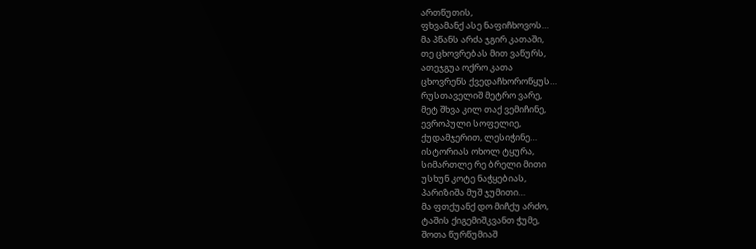ართწუთის,
ფხვამანქ ასე ნაფიჩხოვოს…
მა პწანს არძა ჯგირ კათაში,
თე ცხოვრებას მით ვაწურს,
ათეჯგუა ოქრო კათა
ცხოვრენს ქვედაჩხოროწყუს…
რუსთაველიშ მეტრო ვარე,
მეტ შხვა კილ თაქ ვემიჩინე,
ევროპული სოფელიე,
ქუდამჯერით, ლესიჭინე…
ისტორიას ოხოლ ტყურა,
სიმართლე რე ბრელი მითი
უსხუნ კოტე ნაჭყებიას,
პარიზიშა მუშ ჯუმითი…
მა ფთქუანქ დო მიჩქუ არძო,
ტაშის ქიგემიშკვანთ ჭუმე,
შოთა წურწუმიაშ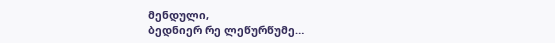მენდული,
ბედნიერ რე ლეწურწუმე…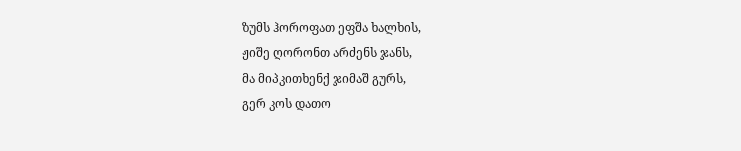ზუმს ჰოროფათ ეფშა ხალხის,
ჟიშე ღორონთ არძენს ჯანს,
მა მიპკითხენქ ჯიმაშ გურს,
გერ კოს დათო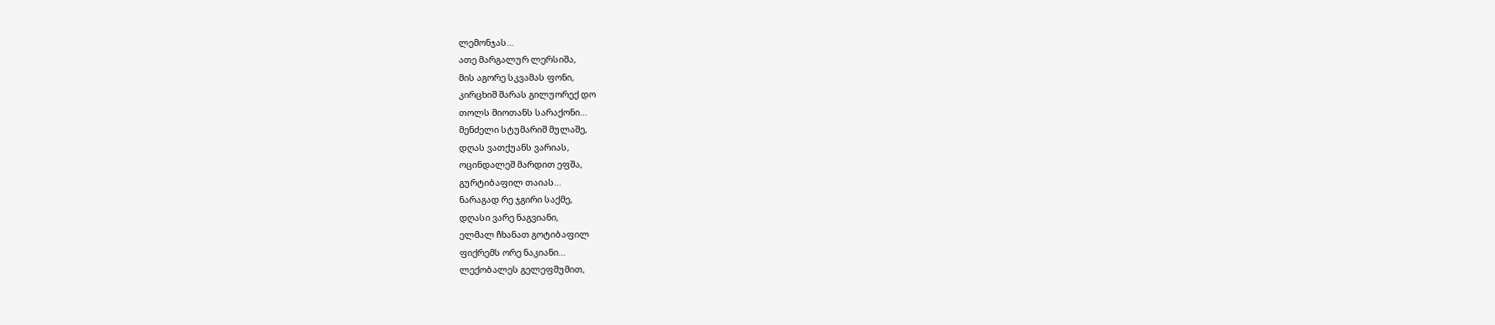ლემონჯას…
ათე მარგალურ ლერსიშა,
მის აგორე სკვამას ფონი,
კირცხიშ შარას გილუორექ დო
თოლს მიოთანს სარაქონი…
მენძელი სტუმარიშ მულაშე,
დღას ვათქუანს ვარიას,
ოცინდალეშ მარდით ეფშა,
გურტიბაფილ თაიას…
ნარაგად რე ჯგირი საქმე,
დღასი ვარე ნაგვიანი,
ელმალ ჩხანათ გოტიბაფილ
ფიქრემს ორე ნაკიანი…
ლექობალეს გელეფშუმით,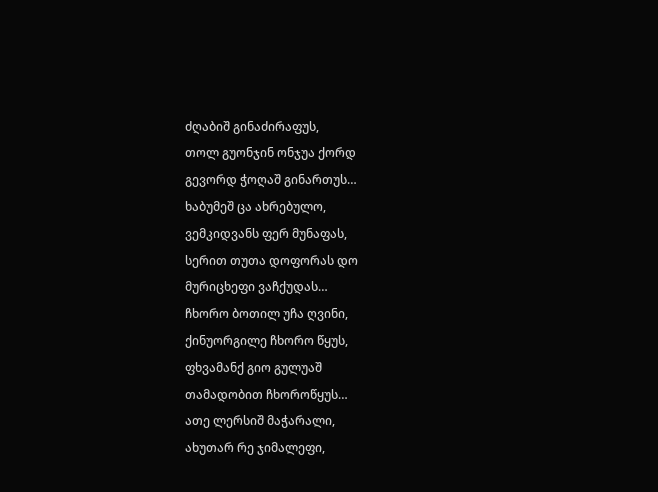ძღაბიშ გინაძირაფუს,
თოლ გუონჯინ ონჯუა ქორდ
გევორდ ჭოღაშ გინართუს…
ხაბუმეშ ცა ახრებულო,
ვემკიდვანს ფერ მუნაფას,
სერით თუთა დოფორას დო
მურიცხეფი ვაჩქუდას…
ჩხორო ბოთილ უჩა ღვინი,
ქინუორგილე ჩხორო წყუს,
ფხვამანქ გიო გულუაშ
თამადობით ჩხოროწყუს…
ათე ლერსიშ მაჭარალი,
ახუთარ რე ჯიმალეფი,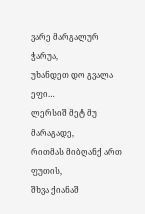ვარე მარგალურ ჭარუა,
უხანდეთ დო გვალა ეფი…
ლერსიშ მეტ მუ მარაგადე,
რითმას მიბღანქ ართ ფუთის,
შხვა ქიანაშ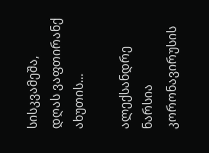სისკვამეშა,
დღას ვაფთირანქ ახუთის…

ალექსანდრე ნარსია
კორონავირუსის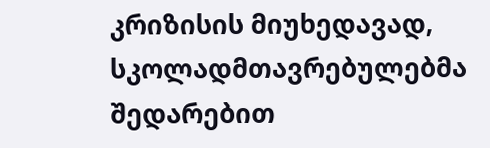კრიზისის მიუხედავად, სკოლადმთავრებულებმა შედარებით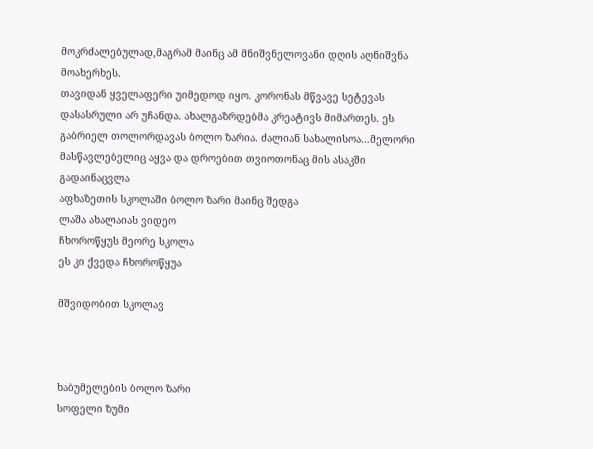მოკრძალებულად,მაგრამ მაინც ამ მნიშვნელოვანი დღის აღნიშვნა მოახერხეს.
თავიდან ყველაფერი უიმედოდ იყო. კორონას მწვავე სეტევას დასასრული არ უჩანდა. ახალგაზრდებმა კრეატივს მიმართეს. ეს გაბრიელ თოლორდავას ბოლო ზარია. ძალიან სახალისოა…მელორი მასწავლებელიც აყვა და დროებით თვიოთონაც მის ასაკში გადაინაცვლა
აფხაზეთის სკოლაში ბოლო ზარი მაინც შედგა
ლაშა ახალაიას ვიდეო
ჩხოროწყუს მეორე სკოლა
ეს კი ქვედა ჩხოროწყუა

მშვიდობით სკოლავ



ხაბუმელების ბოლო ზარი
სოფელი ზუმი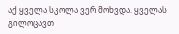აქ ყველა სკოლა ვერ მოხვდა. ყველას გილოცავთ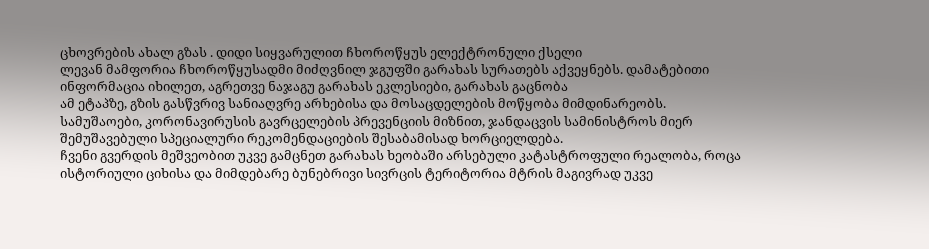ცხოვრების ახალ გზას . დიდი სიყვარულით ჩხოროწყუს ელექტრონული ქსელი
ლევან მამფორია ჩხოროწყუსადმი მიძღვნილ ჯგუფში გარახას სურათებს აქვეყნებს. დამატებითი ინფორმაცია იხილეთ, აგრეთვე ნაჯაგუ გარახას ეკლესიები, გარახას გაცნობა
ამ ეტაპზე, გზის გასწვრივ სანიაღვრე არხებისა და მოსაცდელების მოწყობა მიმდინარეობს.
სამუშაოები, კორონავირუსის გავრცელების პრევენციის მიზნით, ჯანდაცვის სამინისტროს მიერ შემუშავებული სპეციალური რეკომენდაციების შესაბამისად ხორციელდება.
ჩვენი გვერდის მეშვეობით უკვე გამცნეთ გარახას ხეობაში არსებული კატასტროფული რეალობა, როცა ისტორიული ციხისა და მიმდებარე ბუნებრივი სივრცის ტერიტორია მტრის მაგივრად უკვე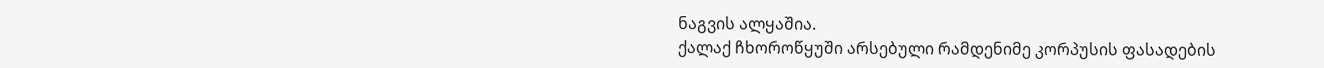ნაგვის ალყაშია.
ქალაქ ჩხოროწყუში არსებული რამდენიმე კორპუსის ფასადების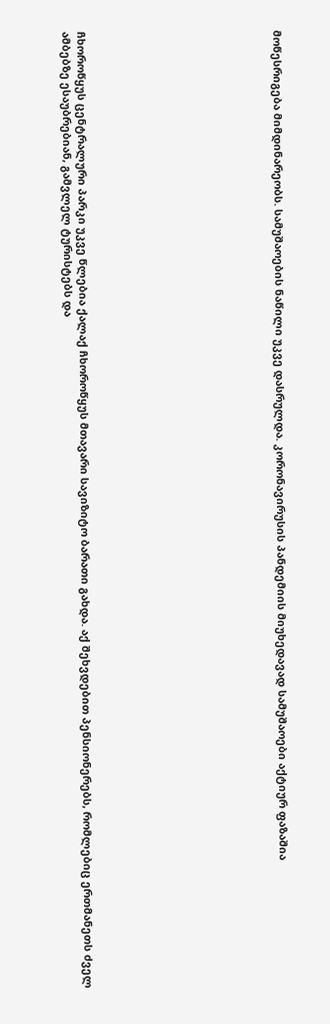მოწესრიგება მიმდინარეობს. სამუშაოების ნაწილი უკვე დასრულდა. კორონავირუსის პანდემიის მიუხედავად სამუშაოები აქტიურ ფაზაშია












ჩხოროწყუს ცენტრალური პარკი უკვე წლებია ქალაქ ჩხოროწყუს მთავარი სავიზიტო ბარათი გახდა. აქ შეხვდებით პენსიონერებს, რომლებიც ერთმანეთს ძველ ამბებზე ესაუბრებიან, გამვლელ ტურისტებს და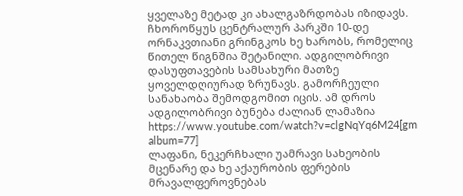ყველაზე მეტად კი ახალგაზრდობას იზიდავს.
ჩხოროწყუს ცენტრალურ პარკში 10-დე ორნაკვთიანი გრინგკოს ხე ხარობს, რომელიც წითელ წიგნშია შეტანილი. ადგილობრივი დასუფთავების სამსახური მათზე ყოველდღიურად ზრუნავს. გამორჩეული სანახაობა შემოდგომით იცის. ამ დროს ადგილობრივი ბუნება ძალიან ლამაზია
https://www.youtube.com/watch?v=clgNqYq6M24[gm album=77]
ლაფანი, ნეკერჩხალი უამრავი სახეობის მცენარე და ხე აქაურობის ფერების მრავალფეროვნებას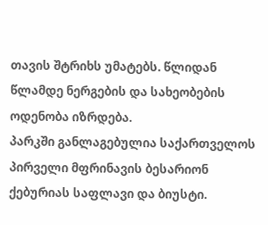თავის შტრიხს უმატებს. წლიდან წლამდე ნერგების და სახეობების ოდენობა იზრდება.
პარკში განლაგებულია საქართველოს პირველი მფრინავის ბესარიონ ქებურიას საფლავი და ბიუსტი.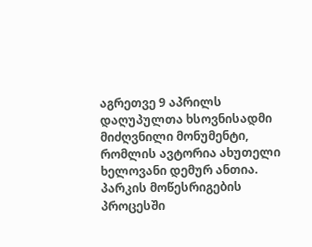აგრეთვე 9 აპრილს დაღუპულთა ხსოვნისადმი მიძღვნილი მონუმენტი, რომლის ავტორია ახუთელი ხელოვანი დემურ ანთია.
პარკის მოწესრიგების პროცესში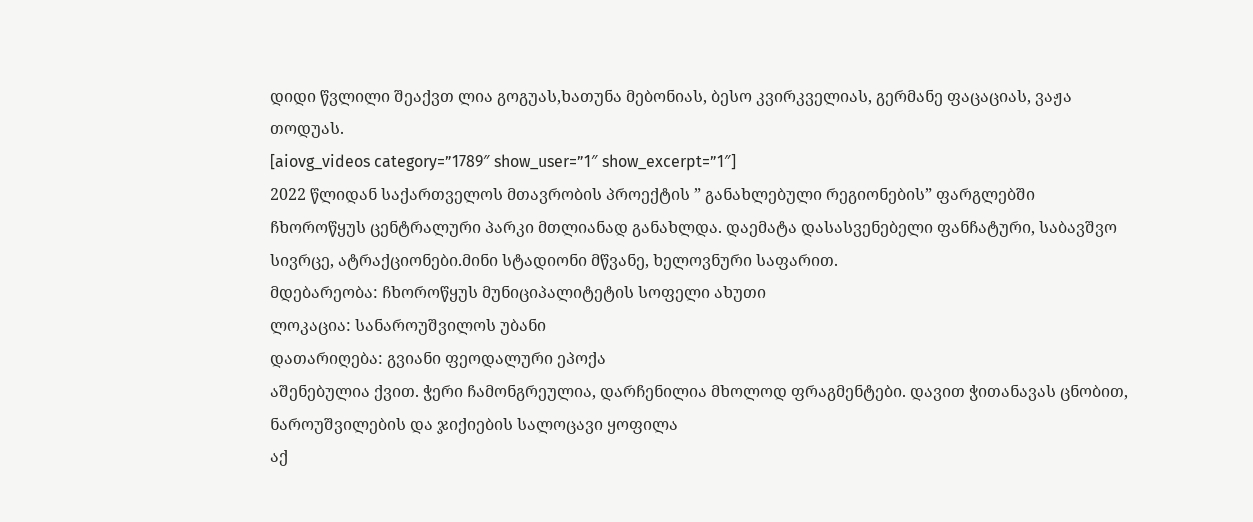დიდი წვლილი შეაქვთ ლია გოგუას,ხათუნა მებონიას, ბესო კვირკველიას, გერმანე ფაცაციას, ვაჟა თოდუას.
[aiovg_videos category=”1789″ show_user=”1″ show_excerpt=”1″]
2022 წლიდან საქართველოს მთავრობის პროექტის ” განახლებული რეგიონების” ფარგლებში ჩხოროწყუს ცენტრალური პარკი მთლიანად განახლდა. დაემატა დასასვენებელი ფანჩატური, საბავშვო სივრცე, ატრაქციონები.მინი სტადიონი მწვანე, ხელოვნური საფარით.
მდებარეობა: ჩხოროწყუს მუნიციპალიტეტის სოფელი ახუთი
ლოკაცია: სანაროუშვილოს უბანი
დათარიღება: გვიანი ფეოდალური ეპოქა
აშენებულია ქვით. ჭერი ჩამონგრეულია, დარჩენილია მხოლოდ ფრაგმენტები. დავით ჭითანავას ცნობით, ნაროუშვილების და ჯიქიების სალოცავი ყოფილა
აქ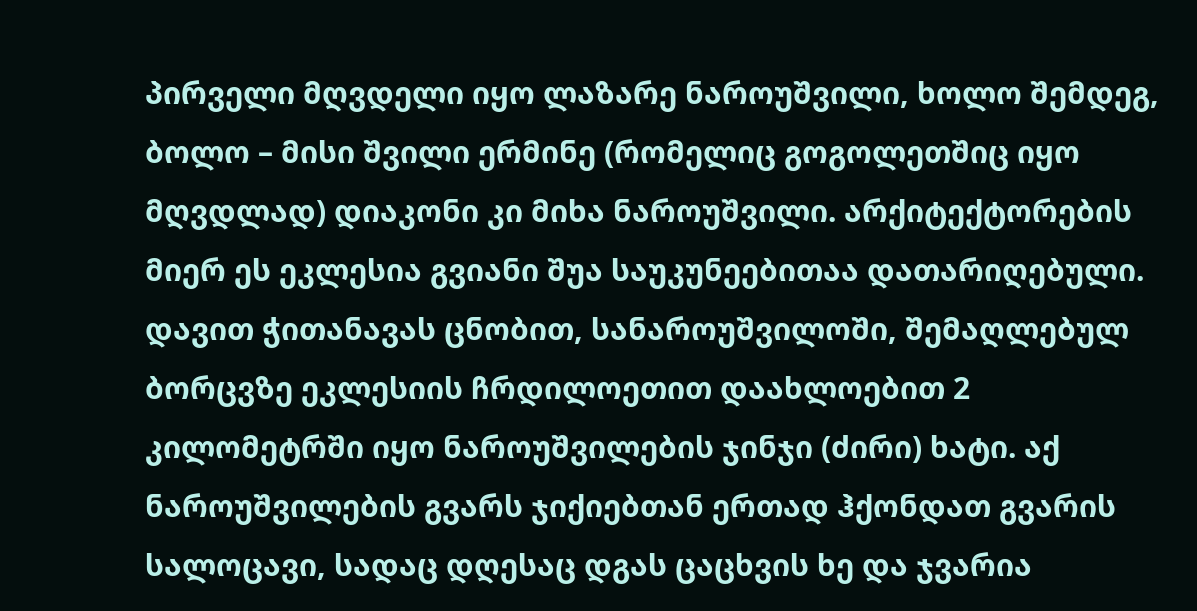პირველი მღვდელი იყო ლაზარე ნაროუშვილი, ხოლო შემდეგ, ბოლო – მისი შვილი ერმინე (რომელიც გოგოლეთშიც იყო მღვდლად) დიაკონი კი მიხა ნაროუშვილი. არქიტექტორების მიერ ეს ეკლესია გვიანი შუა საუკუნეებითაა დათარიღებული.
დავით ჭითანავას ცნობით, სანაროუშვილოში, შემაღლებულ ბორცვზე ეკლესიის ჩრდილოეთით დაახლოებით 2 კილომეტრში იყო ნაროუშვილების ჯინჯი (ძირი) ხატი. აქ ნაროუშვილების გვარს ჯიქიებთან ერთად ჰქონდათ გვარის სალოცავი, სადაც დღესაც დგას ცაცხვის ხე და ჯვარია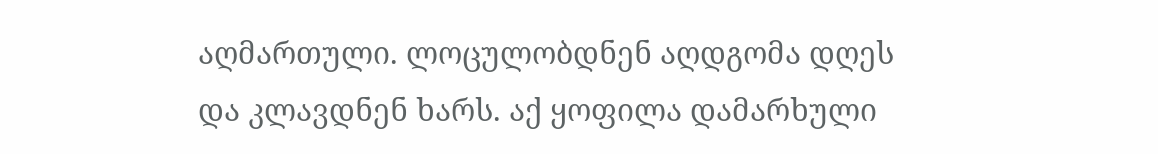აღმართული. ლოცულობდნენ აღდგომა დღეს და კლავდნენ ხარს. აქ ყოფილა დამარხული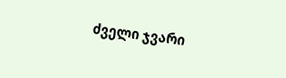ძველი ჯვარი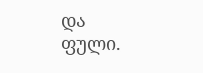და ფული.